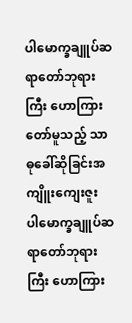ပါမောက္ခချူပ်ဆရာတော်ဘုရားကြီး ဟောကြားတော်မူသည့် သာဓုခေါ်ဆိုခြင်းအကျိူးကျေးဇူး
ပါမောက္ခချူပ်ဆရာတော်ဘုရားကြီး ဟောကြား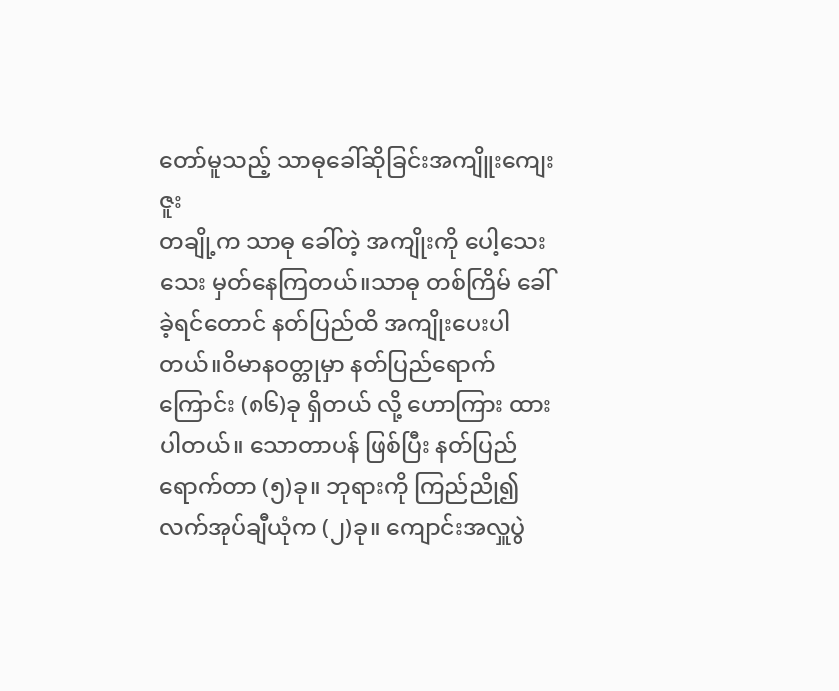တော်မူသည့် သာဓုခေါ်ဆိုခြင်းအကျိူးကျေးဇူး
တချို့က သာဓု ခေါ်တဲ့ အကျိုးကို ပေါ့သေးသေး မှတ်နေကြတယ်။သာဓု တစ်ကြိမ် ခေါ်ခဲ့ရင်တောင် နတ်ပြည်ထိ အကျိုးပေးပါတယ်။ဝိမာနဝတ္တုမှာ နတ်ပြည်ရောက်ကြောင်း (၈၆)ခု ရှိတယ် လို့ ဟောကြား ထားပါတယ်။ သောတာပန် ဖြစ်ပြီး နတ်ပြည်ရောက်တာ (၅)ခု။ ဘုရားကို ကြည်ညို၍ လက်အုပ်ချီယုံက (၂)ခု။ ကျောင်းအလှူပွဲ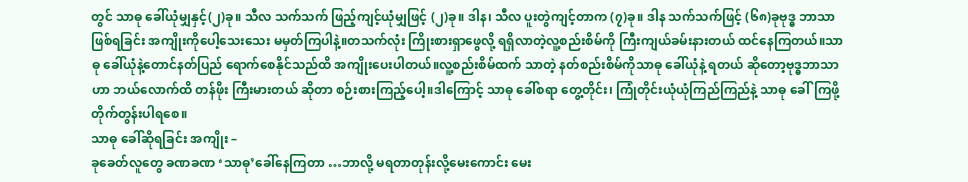တွင် သာဓု ခေါ်ယုံမျှနှင့်(၂)ခု။ သီလ သက်သက် ဖြည့်ကျင့်ယုံမျှဖြင့် (၂)ခု။ ဒါန၊ သီလ ပူးတွဲကျင့်တာက (၇)ခု။ ဒါန သက်သက်ဖြင့် (၆၈)ခုဗုဒ္ဓ ဘာသာ ဖြစ်ရခြင်း အကျိုးကိုပေါ့သေးသေး မမှတ်ကြပါနဲ့။တသက်လုံး ကြိုးစားရှာဖွေလို့ ရရှိလာတဲ့လူ့စည်းစိမ်ကို ကြီးကျယ်ခမ်းနားတယ် ထင်နေကြတယ်။သာဓု ခေါ်ယုံနဲ့တောင်နတ်ပြည် ရောက်စေနိုင်သည်ထိ အကျိုးပေးပါတယ်။လူ့စည်းစိမ်ထက် သာတဲ့ နတ်စည်းစိမ်ကိုသာဓု ခေါ်ယုံနဲ့ ရတယ် ဆိုတော့ဗုဒ္ဓဘာသာဟာ ဘယ်လောက်ထိ တန်ဖိုး ကြီးမားတယ် ဆိုတာ စဉ်းစားကြည့်ပေါ့။ဒါကြောင့် သာဓု ခေါ်စရာ တွေ့တိုင်း၊ ကြုံတိုင်းယုံယုံကြည်ကြည်နဲ့ သာဓု ခေါ်ကြဖို့ တိုက်တွန်းပါရစေ။
သာဓု ခေါ်ဆိုရခြင်း အကျိုး –
ခုခေတ်လူတွေ ခဏခဏ ‘သာဓု’ခေါ်နေကြတာ …ဘာလို့ မရတာတုန်းလို့မေးကောင်း မေး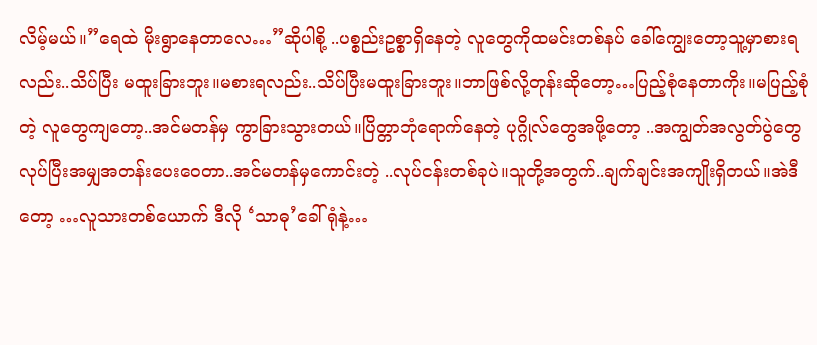လိမ့်မယ်။”ရေထဲ မိုးရွာနေတာလေ…”ဆိုပါစို့ ..ပစ္စည်းဥစ္စာရှိနေတဲ့ လူတွေကိုထမင်းတစ်နပ် ခေါ်ကျွေးတော့သူ့မှာစားရလည်း..သိပ်ပြီး မထူးခြားဘူး။မစားရလည်း..သိပ်ပြီးမထူးခြားဘူး။ဘာဖြစ်လို့တုန်းဆိုတော့…ပြည့်စုံနေတာကိုး။မပြည့်စုံတဲ့ လူတွေကျတော့..အင်မတန်မှ ကွာခြားသွားတယ်။ပြိတ္တာဘုံရောက်နေတဲ့ ပုဂ္ဂိုလ်တွေအဖို့တော့ ..အကျွတ်အလွတ်ပွဲတွေလုပ်ပြီးအမျှအတန်းပေးဝေတာ..အင်မတန်မှကောင်းတဲ့ ..လုပ်ငန်းတစ်ခုပဲ။သူတို့အတွက်..ချက်ချင်းအကျိုးရှိတယ်။အဲဒီတော့ …လူသားတစ်ယောက် ဒီလို ‘သာဓု’ခေါ်ရုံနဲ့…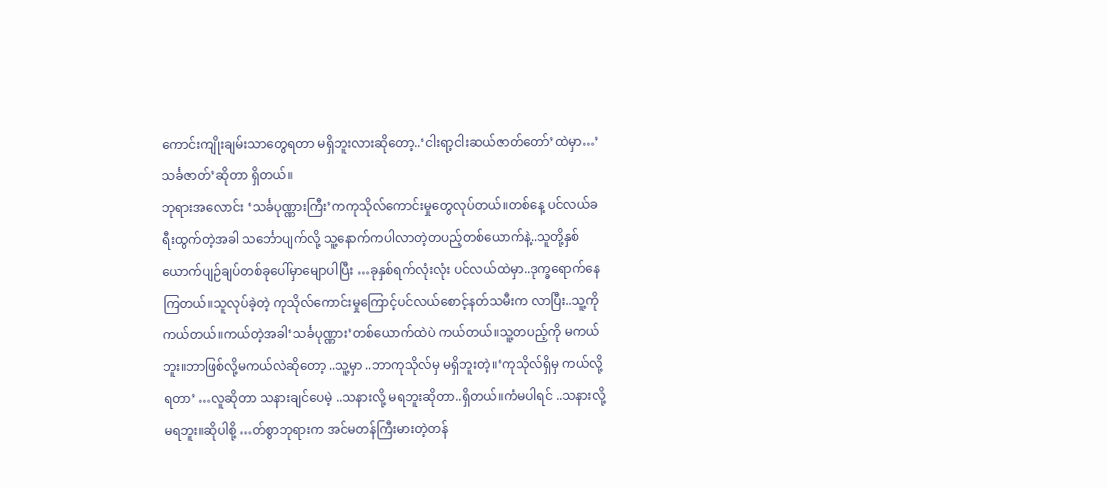ကောင်းကျိုးချမ်းသာတွေရတာ မရှိဘူးလားဆိုတော့..‘ငါးရာ့ငါးဆယ်ဇာတ်တော်’ထဲမှာ…’သင်္ခဇာတ်’ဆိုတာ ရှိတယ်။
ဘုရားအလောင်း ‘သင်္ခပုဏ္ဏားကြီး’ကကုသိုလ်ကောင်းမှုတွေလုပ်တယ်။တစ်နေ့ ပင်လယ်ခရီးထွက်တဲ့အခါ သင်္ဘောပျက်လို့ သူ့နောက်ကပါလာတဲ့တပည့်တစ်ယောက်နဲ့..သူတို့နှစ်ယောက်ပျဉ်ချပ်တစ်ခုပေါ်မှာမျောပါပြီး …ခုနှစ်ရက်လုံးလုံး ပင်လယ်ထဲမှာ..ဒုက္ခရောက်နေကြတယ်။သူလုပ်ခဲ့တဲ့ ကုသိုလ်ကောင်းမှုကြောင့်ပင်လယ်စောင့်နတ်သမီးက လာပြီး..သူ့ကိုကယ်တယ်။ကယ်တဲ့အခါ‘သင်္ခပုဏ္ဏား’တစ်ယောက်ထဲပဲ ကယ်တယ်။သူ့တပည့်ကို မကယ်ဘူး။ဘာဖြစ်လို့မကယ်လဲဆိုတော့ ..သူ့မှာ ..ဘာကုသိုလ်မှ မရှိဘူးတဲ့။‘ကုသိုလ်ရှိမှ ကယ်လို့ရတာ’ …လူဆိုတာ သနားချင်ပေမဲ့ ..သနားလို့ မရဘူးဆိုတာ..ရှိတယ်။ကံမပါရင် ..သနားလို့ မရဘူး။ဆိုပါစို့ …တ်စွာဘုရားက အင်မတန်ကြီးမားတဲ့တန်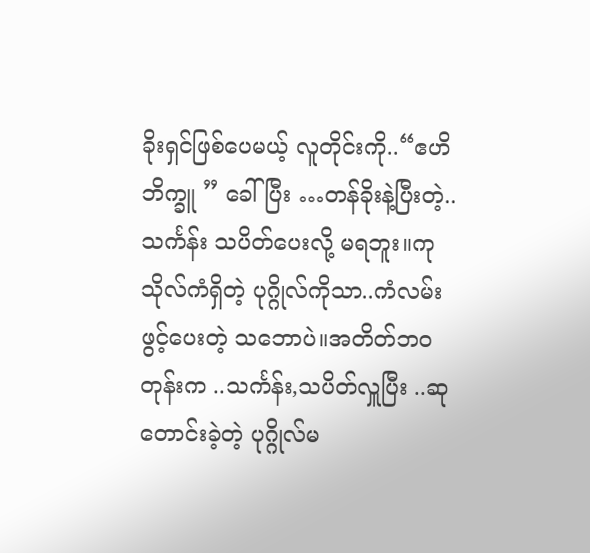ခိုးရှင်ဖြစ်ပေမယ့် လူတိုင်းကို..“ဧဟိဘိက္ခူ ” ခေါ်ပြီး …တန်ခိုးနဲ့ပြီးတဲ့..သင်္ကန်း သပိတ်ပေးလို့ မရဘူး။ကုသိုလ်ကံရှိတဲ့ ပုဂ္ဂိုလ်ကိုသာ..ကံလမ်းဖွင့်ပေးတဲ့ သဘောပဲ။အတိတ်ဘဝတုန်းက ..သင်္ကန်း,သပိတ်လှူပြီး ..ဆုတောင်းခဲ့တဲ့ ပုဂ္ဂိုလ်မ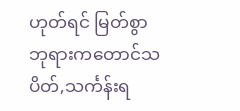ဟုတ်ရင် မြတ်စွာ ဘုရားကတောင်သပိတ်,သင်္ကန်းရ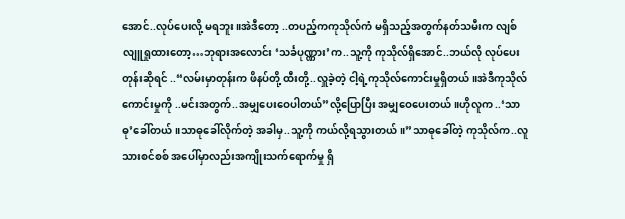အောင်..လုပ်ပေးလို့ မရဘူး။အဲဒီတော့ ..တပည့်ကကုသိုလ်ကံ မရှိသည့်အတွက်နတ်သမီးက လျစ်လျူရှုထားတော့…ဘုရားအလောင်း ‘သင်္ခပုဏ္ဏား’က..သူ့ကို ကုသိုလ်ရှိအောင်..ဘယ်လို လုပ်ပေးတုန်းဆိုရင် ..“လမ်းမှာတုန်းက ဖိနပ်တို့ ထီးတို့..လှူခဲ့တဲ့ ငါ့ရဲ့ကုသိုလ်ကောင်းမှုရှိတယ်။အဲဒီကုသိုလ်ကောင်းမှုကို ..မင်းအတွက်..အမျှပေးဝေပါတယ်”လို့ပြောပြီး အမျှဝေပေးတယ်။ဟိုလူက ..‘သာဓု’ခေါ်တယ်။သာဓုခေါ်လိုက်တဲ့ အခါမှ..သူ့ကို ကယ်လို့ရသွားတယ်။”သာဓုခေါ်တဲ့ ကုသိုလ်က..လူသားစင်စစ် အပေါ်မှာလည်းအကျိုးသက်ရောက်မှု ရှိ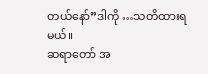တယ်နော်”ဒါကို …သတိထားရမယ်။
ဆရာတော် အ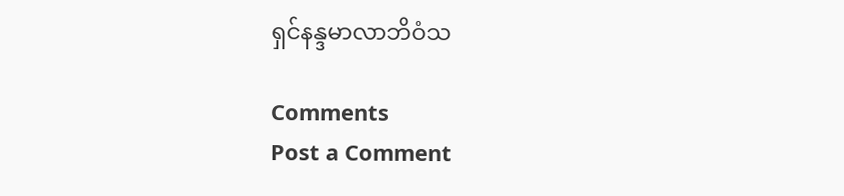ရှင်နန္ဒမာလာဘိဝံသ

Comments
Post a Comment